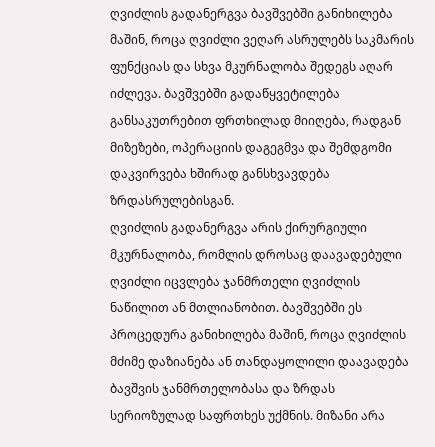ღვიძლის გადანერგვა ბავშვებში განიხილება მაშინ, როცა ღვიძლი ვეღარ ასრულებს საკმარის ფუნქციას და სხვა მკურნალობა შედეგს აღარ იძლევა. ბავშვებში გადაწყვეტილება განსაკუთრებით ფრთხილად მიიღება, რადგან მიზეზები, ოპერაციის დაგეგმვა და შემდგომი დაკვირვება ხშირად განსხვავდება ზრდასრულებისგან.
ღვიძლის გადანერგვა არის ქირურგიული მკურნალობა, რომლის დროსაც დაავადებული ღვიძლი იცვლება ჯანმრთელი ღვიძლის ნაწილით ან მთლიანობით. ბავშვებში ეს პროცედურა განიხილება მაშინ, როცა ღვიძლის მძიმე დაზიანება ან თანდაყოლილი დაავადება ბავშვის ჯანმრთელობასა და ზრდას სერიოზულად საფრთხეს უქმნის. მიზანი არა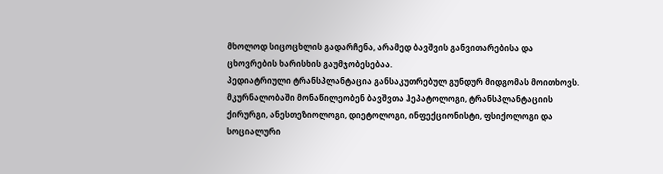მხოლოდ სიცოცხლის გადარჩენა, არამედ ბავშვის განვითარებისა და ცხოვრების ხარისხის გაუმჯობესებაა.
პედიატრიული ტრანსპლანტაცია განსაკუთრებულ გუნდურ მიდგომას მოითხოვს. მკურნალობაში მონაწილეობენ ბავშვთა ჰეპატოლოგი, ტრანსპლანტაციის ქირურგი, ანესთეზიოლოგი, დიეტოლოგი, ინფექციონისტი, ფსიქოლოგი და სოციალური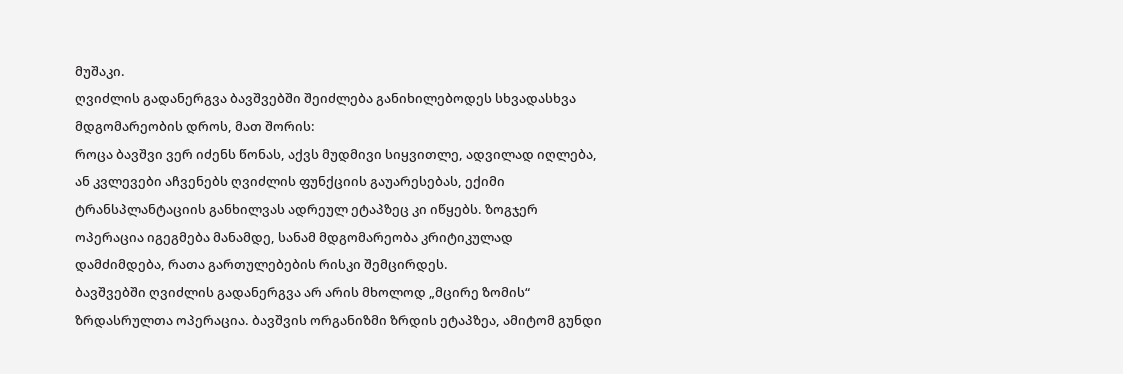მუშაკი.
ღვიძლის გადანერგვა ბავშვებში შეიძლება განიხილებოდეს სხვადასხვა მდგომარეობის დროს, მათ შორის:
როცა ბავშვი ვერ იძენს წონას, აქვს მუდმივი სიყვითლე, ადვილად იღლება, ან კვლევები აჩვენებს ღვიძლის ფუნქციის გაუარესებას, ექიმი ტრანსპლანტაციის განხილვას ადრეულ ეტაპზეც კი იწყებს. ზოგჯერ ოპერაცია იგეგმება მანამდე, სანამ მდგომარეობა კრიტიკულად დამძიმდება, რათა გართულებების რისკი შემცირდეს.
ბავშვებში ღვიძლის გადანერგვა არ არის მხოლოდ „მცირე ზომის“ ზრდასრულთა ოპერაცია. ბავშვის ორგანიზმი ზრდის ეტაპზეა, ამიტომ გუნდი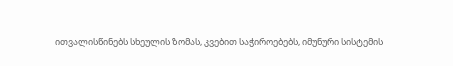ითვალისწინებს სხეულის ზომას, კვებით საჭიროებებს, იმუნური სისტემის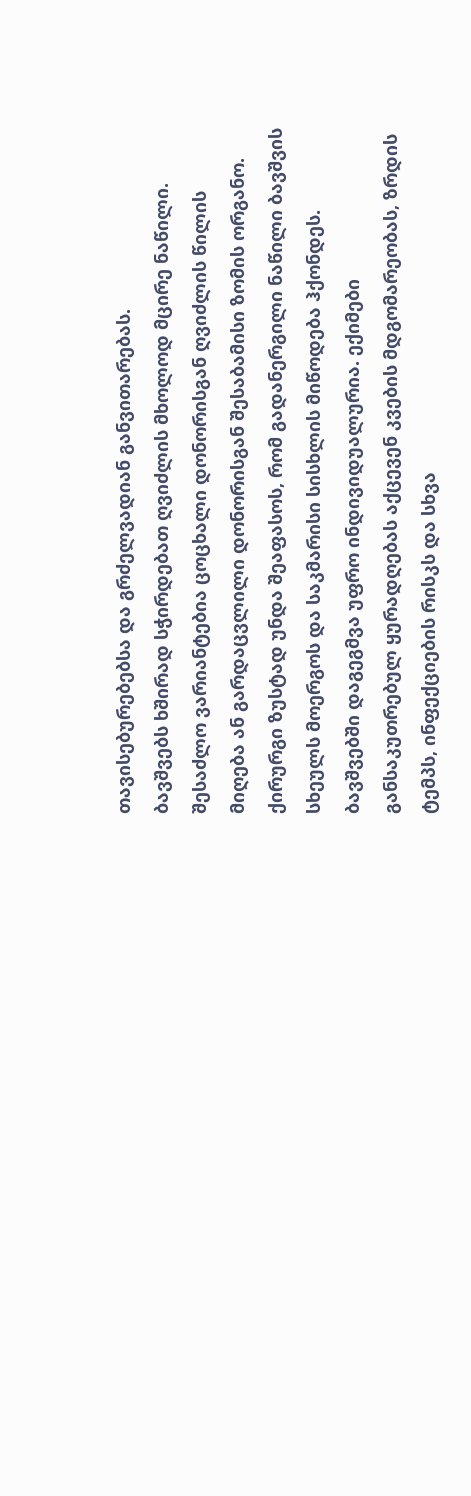თავისებურებებსა და გრძელვადიან განვითარებას.
ბავშვებს ხშირად სჭირდებათ ღვიძლის მხოლოდ მცირე ნაწილი. შესაძლო ვარიანტებია ცოცხალი დონორისგან ღვიძლის წილის მიღება ან გარდაცვლილი დონორისგან შესაბამისი ზომის ორგანო. ქირურგი ზუსტად უნდა შეაფასოს, რომ გადანერგილი ნაწილი ბავშვის სხეულს მოერგოს და საკმარისი სისხლის მიწოდება ჰქონდეს.
ბავშვებში დაგეგმვა უფრო ინდივიდუალურია. ექიმები განსაკუთრებულ ყურადღებას აქცევენ კვების მდგომარეობას, ზრდის ტემპს, ინფექციების რისკს და სხვა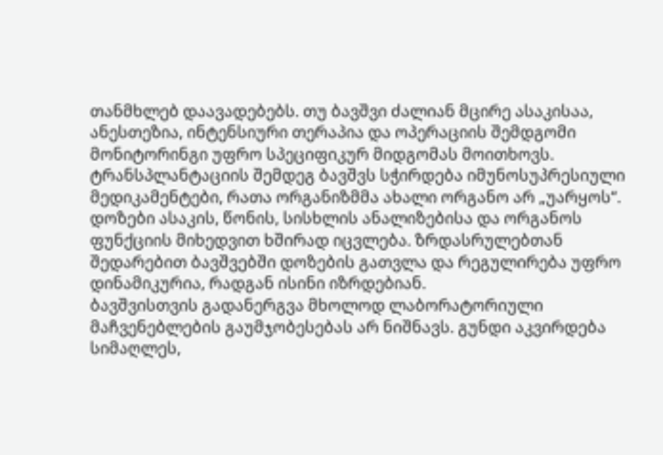თანმხლებ დაავადებებს. თუ ბავშვი ძალიან მცირე ასაკისაა, ანესთეზია, ინტენსიური თერაპია და ოპერაციის შემდგომი მონიტორინგი უფრო სპეციფიკურ მიდგომას მოითხოვს.
ტრანსპლანტაციის შემდეგ ბავშვს სჭირდება იმუნოსუპრესიული მედიკამენტები, რათა ორგანიზმმა ახალი ორგანო არ „უარყოს“. დოზები ასაკის, წონის, სისხლის ანალიზებისა და ორგანოს ფუნქციის მიხედვით ხშირად იცვლება. ზრდასრულებთან შედარებით ბავშვებში დოზების გათვლა და რეგულირება უფრო დინამიკურია, რადგან ისინი იზრდებიან.
ბავშვისთვის გადანერგვა მხოლოდ ლაბორატორიული მაჩვენებლების გაუმჯობესებას არ ნიშნავს. გუნდი აკვირდება სიმაღლეს,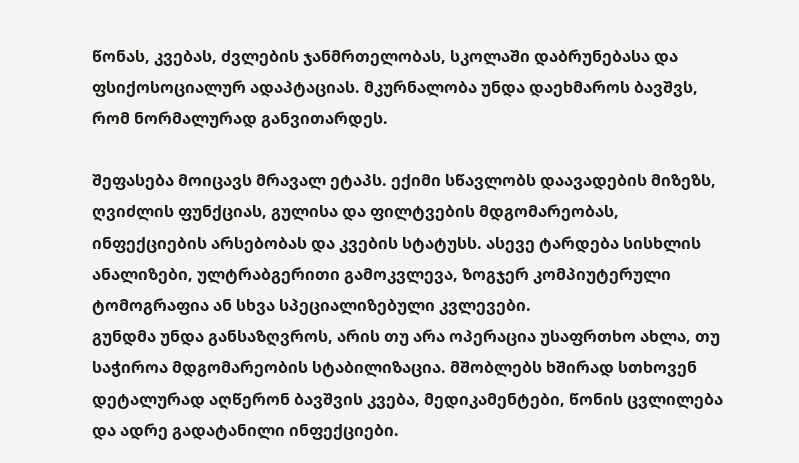წონას, კვებას, ძვლების ჯანმრთელობას, სკოლაში დაბრუნებასა და ფსიქოსოციალურ ადაპტაციას. მკურნალობა უნდა დაეხმაროს ბავშვს, რომ ნორმალურად განვითარდეს.

შეფასება მოიცავს მრავალ ეტაპს. ექიმი სწავლობს დაავადების მიზეზს, ღვიძლის ფუნქციას, გულისა და ფილტვების მდგომარეობას, ინფექციების არსებობას და კვების სტატუსს. ასევე ტარდება სისხლის ანალიზები, ულტრაბგერითი გამოკვლევა, ზოგჯერ კომპიუტერული ტომოგრაფია ან სხვა სპეციალიზებული კვლევები.
გუნდმა უნდა განსაზღვროს, არის თუ არა ოპერაცია უსაფრთხო ახლა, თუ საჭიროა მდგომარეობის სტაბილიზაცია. მშობლებს ხშირად სთხოვენ დეტალურად აღწერონ ბავშვის კვება, მედიკამენტები, წონის ცვლილება და ადრე გადატანილი ინფექციები.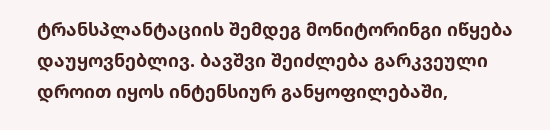ტრანსპლანტაციის შემდეგ მონიტორინგი იწყება დაუყოვნებლივ. ბავშვი შეიძლება გარკვეული დროით იყოს ინტენსიურ განყოფილებაში,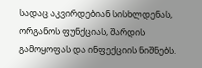სადაც აკვირდებიან სისხლდენას, ორგანოს ფუნქციას, შარდის გამოყოფას და ინფექციის ნიშნებს.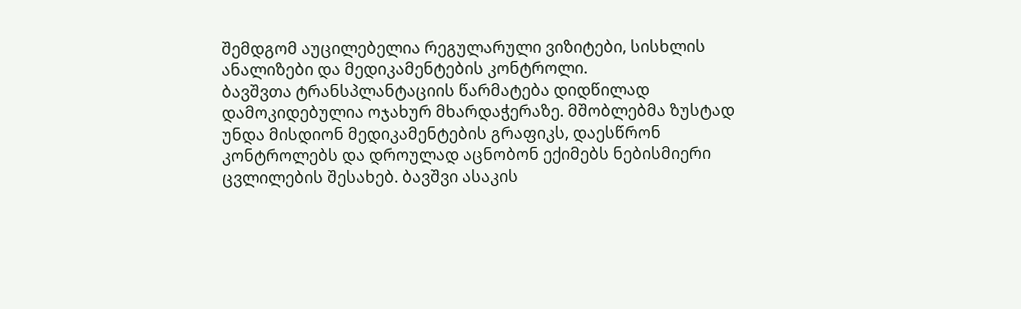შემდგომ აუცილებელია რეგულარული ვიზიტები, სისხლის ანალიზები და მედიკამენტების კონტროლი.
ბავშვთა ტრანსპლანტაციის წარმატება დიდწილად დამოკიდებულია ოჯახურ მხარდაჭერაზე. მშობლებმა ზუსტად უნდა მისდიონ მედიკამენტების გრაფიკს, დაესწრონ კონტროლებს და დროულად აცნობონ ექიმებს ნებისმიერი ცვლილების შესახებ. ბავშვი ასაკის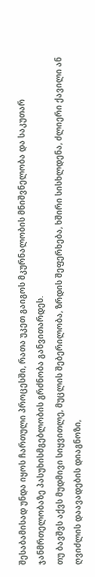შესაბამისად უნდა იყოს ჩართული პროცესში, რათა უკეთ გაიგოს მკურნალობის მნიშვნელობა და საკუთარ ჯანმრთელობაზე პასუხისმგებლობის გრძნობა განვითარდეს.
თუ ბავშვს აქვს მუდმივი სიყვითლე, მუცლის შებერილობა, ზრდის შეფერხება, ხშირი სისხლდენა, ძლიერი ქავილი ან ღვიძლის დაავადების დიაგნოზი,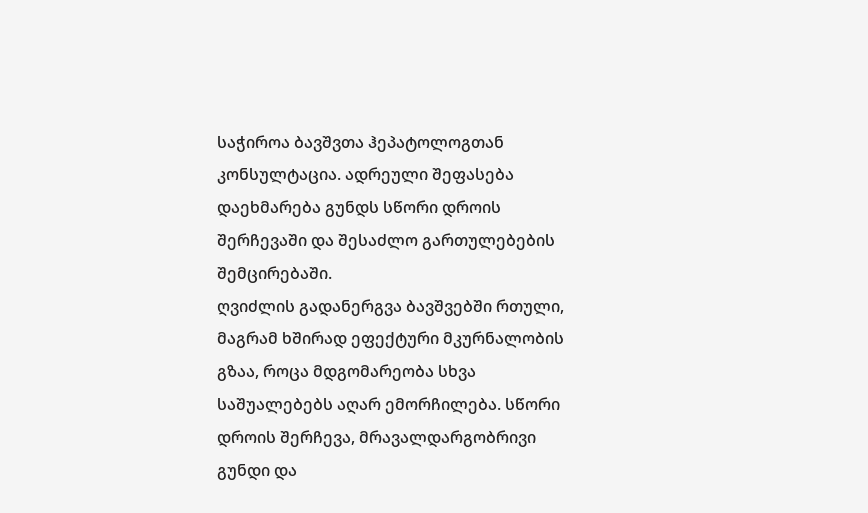საჭიროა ბავშვთა ჰეპატოლოგთან კონსულტაცია. ადრეული შეფასება დაეხმარება გუნდს სწორი დროის შერჩევაში და შესაძლო გართულებების შემცირებაში.
ღვიძლის გადანერგვა ბავშვებში რთული, მაგრამ ხშირად ეფექტური მკურნალობის გზაა, როცა მდგომარეობა სხვა საშუალებებს აღარ ემორჩილება. სწორი დროის შერჩევა, მრავალდარგობრივი გუნდი და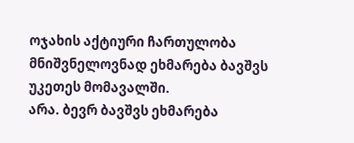ოჯახის აქტიური ჩართულობა მნიშვნელოვნად ეხმარება ბავშვს უკეთეს მომავალში.
არა. ბევრ ბავშვს ეხმარება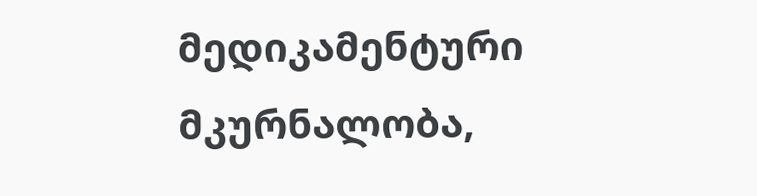მედიკამენტური მკურნალობა,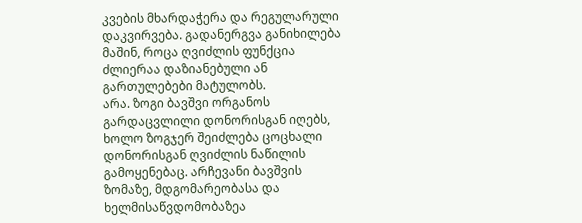კვების მხარდაჭერა და რეგულარული დაკვირვება. გადანერგვა განიხილება მაშინ, როცა ღვიძლის ფუნქცია ძლიერაა დაზიანებული ან გართულებები მატულობს.
არა. ზოგი ბავშვი ორგანოს გარდაცვლილი დონორისგან იღებს, ხოლო ზოგჯერ შეიძლება ცოცხალი დონორისგან ღვიძლის ნაწილის გამოყენებაც. არჩევანი ბავშვის ზომაზე, მდგომარეობასა და ხელმისაწვდომობაზეა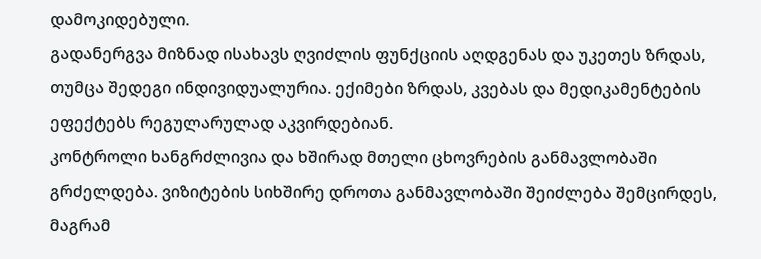დამოკიდებული.
გადანერგვა მიზნად ისახავს ღვიძლის ფუნქციის აღდგენას და უკეთეს ზრდას, თუმცა შედეგი ინდივიდუალურია. ექიმები ზრდას, კვებას და მედიკამენტების ეფექტებს რეგულარულად აკვირდებიან.
კონტროლი ხანგრძლივია და ხშირად მთელი ცხოვრების განმავლობაში გრძელდება. ვიზიტების სიხშირე დროთა განმავლობაში შეიძლება შემცირდეს, მაგრამ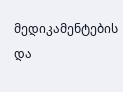მედიკამენტების და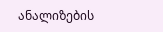ანალიზების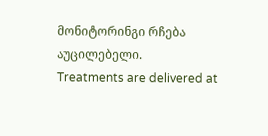მონიტორინგი რჩება აუცილებელი.
Treatments are delivered at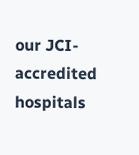our JCI-accredited hospitals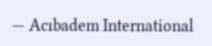— Acıbadem International